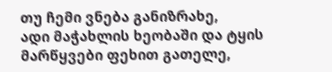თუ ჩემი ვნება განიზრახე,
ადი მაჭახლის ხეობაში და ტყის მარწყვები ფეხით გათელე,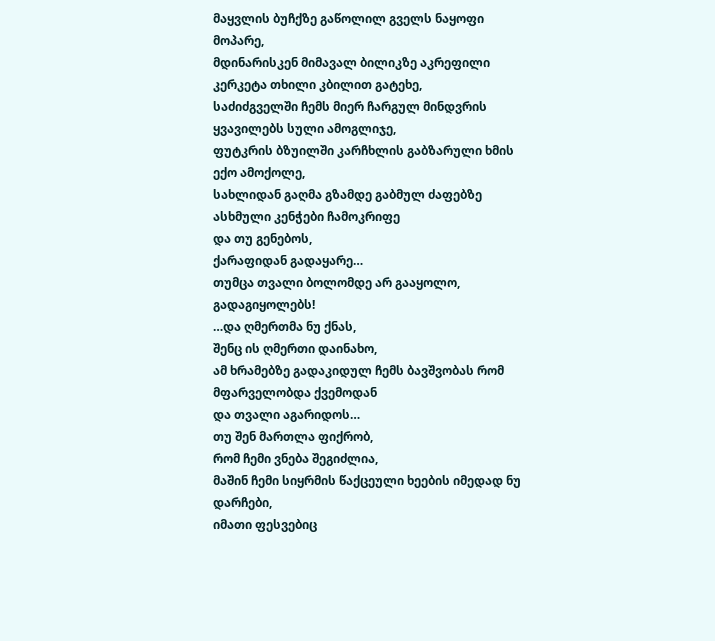მაყვლის ბუჩქზე გაწოლილ გველს ნაყოფი მოპარე,
მდინარისკენ მიმავალ ბილიკზე აკრეფილი კერკეტა თხილი კბილით გატეხე,
საძიძგველში ჩემს მიერ ჩარგულ მინდვრის ყვავილებს სული ამოგლიჯე,
ფუტკრის ბზუილში კარჩხლის გაბზარული ხმის ექო ამოქოლე,
სახლიდან გაღმა გზამდე გაბმულ ძაფებზე ასხმული კენჭები ჩამოკრიფე
და თუ გენებოს,
ქარაფიდან გადაყარე…
თუმცა თვალი ბოლომდე არ გააყოლო,
გადაგიყოლებს!
…და ღმერთმა ნუ ქნას,
შენც ის ღმერთი დაინახო,
ამ ხრამებზე გადაკიდულ ჩემს ბავშვობას რომ მფარველობდა ქვემოდან
და თვალი აგარიდოს…
თუ შენ მართლა ფიქრობ,
რომ ჩემი ვნება შეგიძლია,
მაშინ ჩემი სიყრმის წაქცეული ხეების იმედად ნუ დარჩები,
იმათი ფესვებიც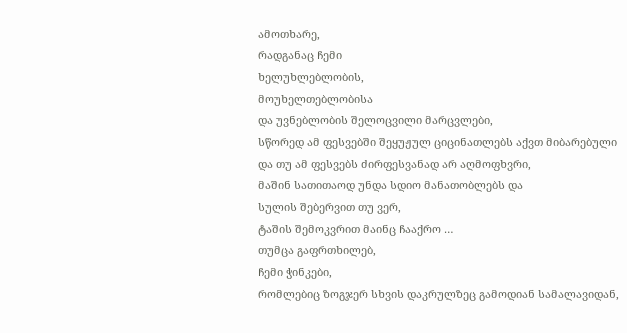ამოთხარე,
რადგანაც ჩემი
ხელუხლებლობის,
მოუხელთებლობისა
და უვნებლობის შელოცვილი მარცვლები,
სწორედ ამ ფესვებში შეყუჟულ ციცინათლებს აქვთ მიბარებული
და თუ ამ ფესვებს ძირფესვანად არ აღმოფხვრი,
მაშინ სათითაოდ უნდა სდიო მანათობლებს და
სულის შებერვით თუ ვერ,
ტაშის შემოკვრით მაინც ჩააქრო …
თუმცა გაფრთხილებ,
ჩემი ჭინკები,
რომლებიც ზოგჯერ სხვის დაკრულზეც გამოდიან სამალავიდან,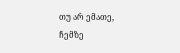თუ არ ემათე,
ჩემზე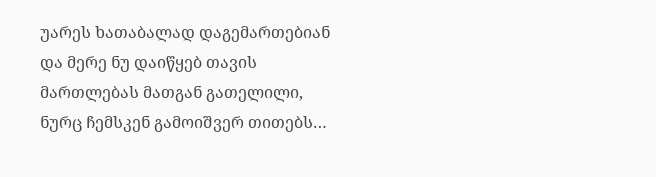უარეს ხათაბალად დაგემართებიან
და მერე ნუ დაიწყებ თავის მართლებას მათგან გათელილი,
ნურც ჩემსკენ გამოიშვერ თითებს…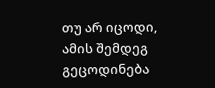თუ არ იცოდი,
ამის შემდეგ გეცოდინება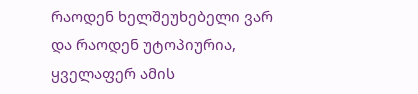რაოდენ ხელშეუხებელი ვარ
და რაოდენ უტოპიურია,
ყველაფერ ამის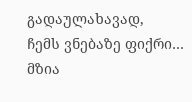გადაულახავად,
ჩემს ვნებაზე ფიქრი…
მზია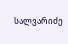სალვარიძე